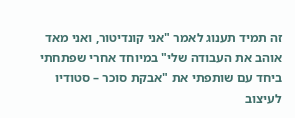זה תמיד תענוג לאמר "אני קונדיטור, ואני מאד אוהב את העבודה שלי" במיוחד אחרי שפתחתי ביחד עם שותפתי את "אבקת סוכר – סטודיו לעיצוב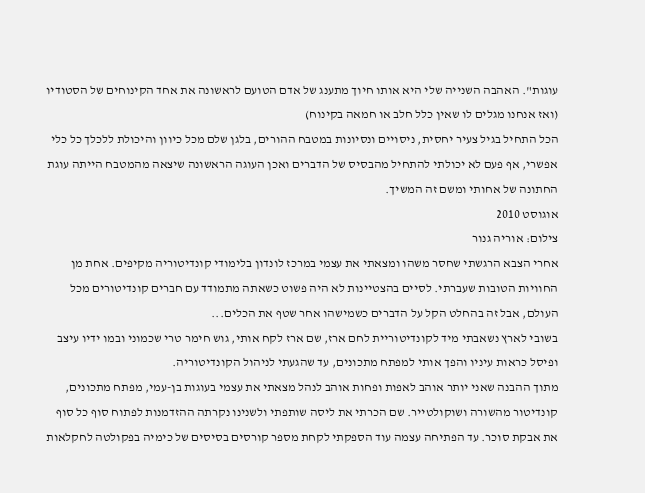עוגות". האהבה השנייה שלי היא אותו חיוך מתענג של אדם הטועם לראשונה את אחד הקינוחים של הסטודיו (ואז אנחנו מגלים לו שאין כלל חלב או חמאה בקינוח)
הכל התחיל בגיל צעיר יחסית, ניסויים ונסיונות במטבח ההורים, בלגן שלם מכל כיוון והיכולת ללכלך כל כלי אפשרי, אף פעם לא יכולתי להתחיל מהבסיס של הדברים ואכן העוגה הראשונה שיצאה מהמטבח הייתה עוגת החתונה של אחותי ומשם זה המשיך.
אוגוסט 2010
צילום: אוריה גנור
אחרי הצבא הרגשתי שחסר משהו ומצאתי את עצמי במרכז לונדון בלימודי קונדיטוריה מקיפים. אחת מן החוויות הטובות שעברתי. לסיים בהצטיינות לא היה פשוט כשאתה מתמודד עם חברים קונדיטורים מכל העולם, אבל זה בהחלט הקל על הדברים כשמישהו אחר שטף את הכלים...
בשובי לארץ נשאבתי מיד לקונדיטוריית לחם ארז, שם ארז לקח אותי, גוש חימר טרי שכמוני ובמו ידיו עיצב ופיסל כראות עיניו והפך אותי למפתח מתכונים, עד שהגעתי לניהול הקונדיטוריה.
מתוך ההבנה שאני יותר אוהב לאפות ופחות אוהב לנהל מצאתי את עצמי בעוגות בן-עמי, מפתח מתכונים, קונדיטור מהשורה ושוקולטייר. שם הכרתי את ליסה שותפתי ולשנינו נקרתה ההזדמנות לפתוח סוף כל סוף את אבקת סוכר. עד הפתיחה עצמה עוד הספקתי לקחת מספר קורסים בסיסים של כימיה בפקולטה לחקלאות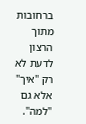ברחובות מתוך הרצון לדעת לא רק "איך" אלא גם "למה".